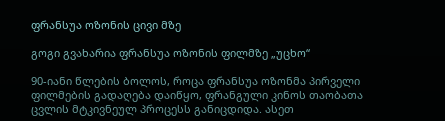ფრანსუა ოზონის ცივი მზე

გოგი გვახარია ფრანსუა ოზონის ფილმზე „უცხო“

90-იანი წლების ბოლოს, როცა ფრანსუა ოზონმა პირველი ფილმების გადაღება დაიწყო, ფრანგული კინოს თაობათა ცვლის მტკივნეულ პროცესს განიცდიდა. ასეთ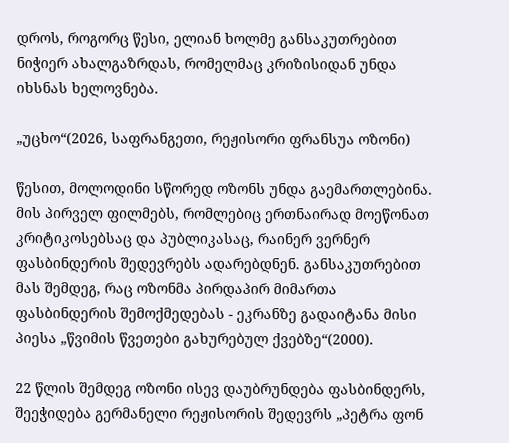დროს, როგორც წესი, ელიან ხოლმე განსაკუთრებით ნიჭიერ ახალგაზრდას, რომელმაც კრიზისიდან უნდა იხსნას ხელოვნება.

„უცხო“(2026, საფრანგეთი, რეჟისორი ფრანსუა ოზონი)

წესით, მოლოდინი სწორედ ოზონს უნდა გაემართლებინა. მის პირველ ფილმებს, რომლებიც ერთნაირად მოეწონათ კრიტიკოსებსაც და პუბლიკასაც, რაინერ ვერნერ ფასბინდერის შედევრებს ადარებდნენ. განსაკუთრებით მას შემდეგ, რაც ოზონმა პირდაპირ მიმართა ფასბინდერის შემოქმედებას - ეკრანზე გადაიტანა მისი პიესა „წვიმის წვეთები გახურებულ ქვებზე“(2000).

22 წლის შემდეგ ოზონი ისევ დაუბრუნდება ფასბინდერს, შეეჭიდება გერმანელი რეჟისორის შედევრს „პეტრა ფონ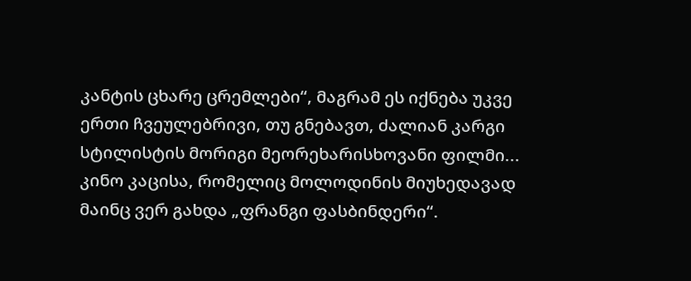კანტის ცხარე ცრემლები“, მაგრამ ეს იქნება უკვე ერთი ჩვეულებრივი, თუ გნებავთ, ძალიან კარგი სტილისტის მორიგი მეორეხარისხოვანი ფილმი... კინო კაცისა, რომელიც მოლოდინის მიუხედავად მაინც ვერ გახდა „ფრანგი ფასბინდერი“.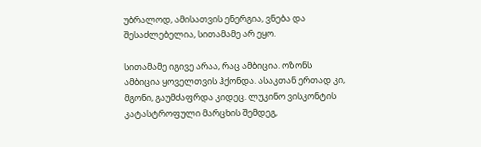უბრალოდ, ამისათვის ენერგია, ვნება და შესაძლებელია, სითამამე არ ეყო.

სითამამე იგივე არაა, რაც ამბიცია. ოზონს ამბიცია ყოველთვის ჰქონდა. ასაკთან ერთად კი, მგონი, გაუმძაფრდა კიდეც. ლუკინო ვისკონტის კატასტროფული მარცხის შემდეგ,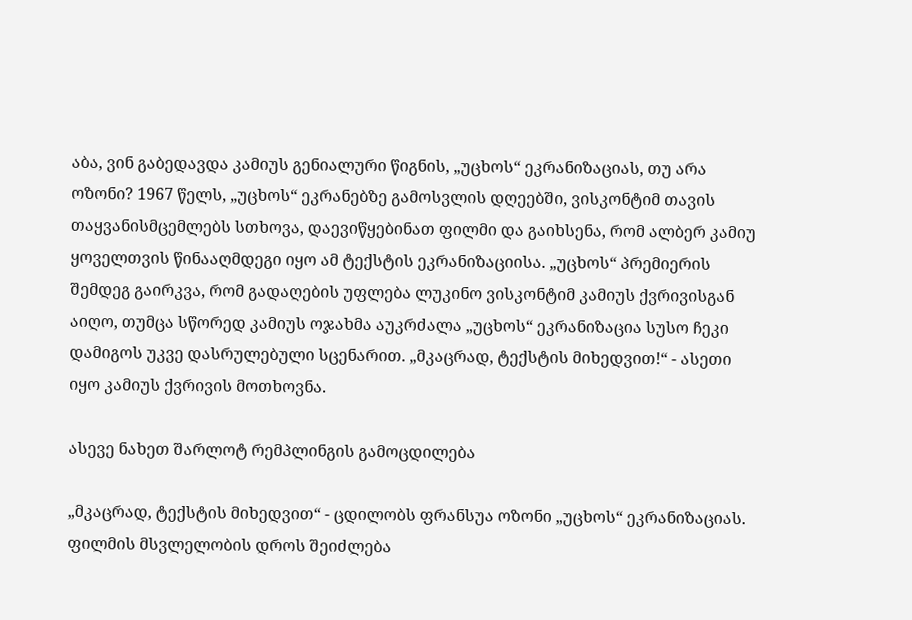აბა, ვინ გაბედავდა კამიუს გენიალური წიგნის, „უცხოს“ ეკრანიზაციას, თუ არა ოზონი? 1967 წელს, „უცხოს“ ეკრანებზე გამოსვლის დღეებში, ვისკონტიმ თავის თაყვანისმცემლებს სთხოვა, დაევიწყებინათ ფილმი და გაიხსენა, რომ ალბერ კამიუ ყოველთვის წინააღმდეგი იყო ამ ტექსტის ეკრანიზაციისა. „უცხოს“ პრემიერის შემდეგ გაირკვა, რომ გადაღების უფლება ლუკინო ვისკონტიმ კამიუს ქვრივისგან აიღო, თუმცა სწორედ კამიუს ოჯახმა აუკრძალა „უცხოს“ ეკრანიზაცია სუსო ჩეკი დამიგოს უკვე დასრულებული სცენარით. „მკაცრად, ტექსტის მიხედვით!“ - ასეთი იყო კამიუს ქვრივის მოთხოვნა.

ასევე ნახეთ შარლოტ რემპლინგის გამოცდილება

„მკაცრად, ტექსტის მიხედვით“ - ცდილობს ფრანსუა ოზონი „უცხოს“ ეკრანიზაციას. ფილმის მსვლელობის დროს შეიძლება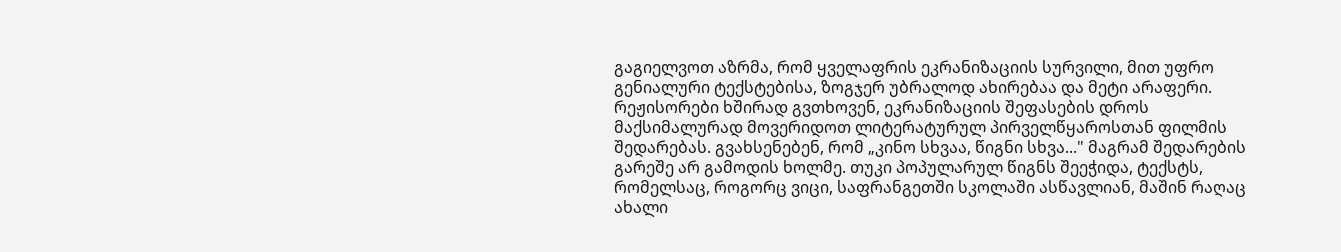გაგიელვოთ აზრმა, რომ ყველაფრის ეკრანიზაციის სურვილი, მით უფრო გენიალური ტექსტებისა, ზოგჯერ უბრალოდ ახირებაა და მეტი არაფერი. რეჟისორები ხშირად გვთხოვენ, ეკრანიზაციის შეფასების დროს მაქსიმალურად მოვერიდოთ ლიტერატურულ პირველწყაროსთან ფილმის შედარებას. გვახსენებენ, რომ „კინო სხვაა, წიგნი სხვა..." მაგრამ შედარების გარეშე არ გამოდის ხოლმე. თუკი პოპულარულ წიგნს შეეჭიდა, ტექსტს, რომელსაც, როგორც ვიცი, საფრანგეთში სკოლაში ასწავლიან, მაშინ რაღაც ახალი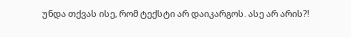უნდა თქვას ისე, რომ ტექსტი არ დაიკარგოს. ასე არ არის?!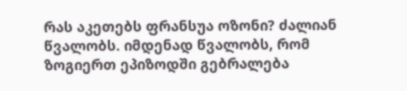რას აკეთებს ფრანსუა ოზონი? ძალიან წვალობს. იმდენად წვალობს, რომ ზოგიერთ ეპიზოდში გებრალება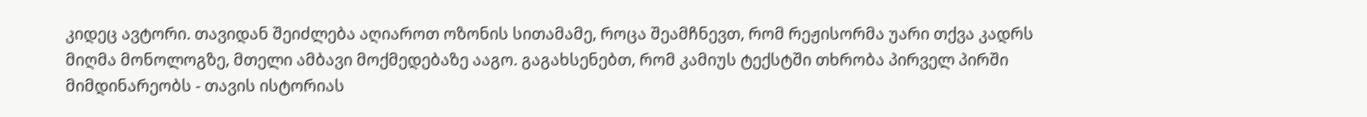კიდეც ავტორი. თავიდან შეიძლება აღიაროთ ოზონის სითამამე, როცა შეამჩნევთ, რომ რეჟისორმა უარი თქვა კადრს მიღმა მონოლოგზე, მთელი ამბავი მოქმედებაზე ააგო. გაგახსენებთ, რომ კამიუს ტექსტში თხრობა პირველ პირში მიმდინარეობს - თავის ისტორიას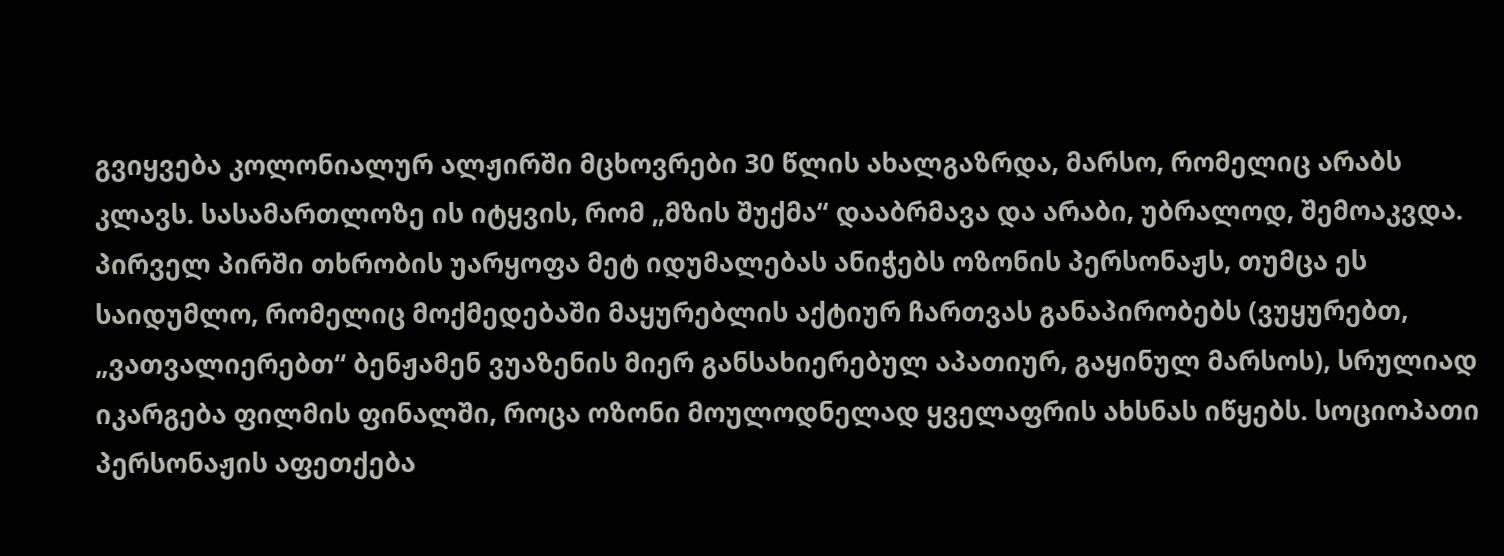გვიყვება კოლონიალურ ალჟირში მცხოვრები 30 წლის ახალგაზრდა, მარსო, რომელიც არაბს კლავს. სასამართლოზე ის იტყვის, რომ „მზის შუქმა“ დააბრმავა და არაბი, უბრალოდ, შემოაკვდა. პირველ პირში თხრობის უარყოფა მეტ იდუმალებას ანიჭებს ოზონის პერსონაჟს, თუმცა ეს საიდუმლო, რომელიც მოქმედებაში მაყურებლის აქტიურ ჩართვას განაპირობებს (ვუყურებთ, „ვათვალიერებთ“ ბენჟამენ ვუაზენის მიერ განსახიერებულ აპათიურ, გაყინულ მარსოს), სრულიად იკარგება ფილმის ფინალში, როცა ოზონი მოულოდნელად ყველაფრის ახსნას იწყებს. სოციოპათი პერსონაჟის აფეთქება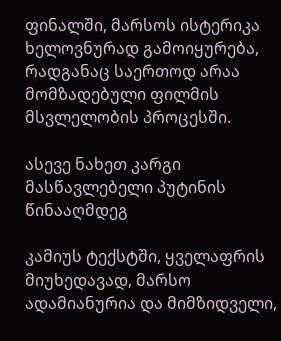ფინალში, მარსოს ისტერიკა ხელოვნურად გამოიყურება, რადგანაც საერთოდ არაა მომზადებული ფილმის მსვლელობის პროცესში.

ასევე ნახეთ კარგი მასწავლებელი პუტინის წინააღმდეგ

კამიუს ტექსტში, ყველაფრის მიუხედავად, მარსო ადამიანურია და მიმზიდველი,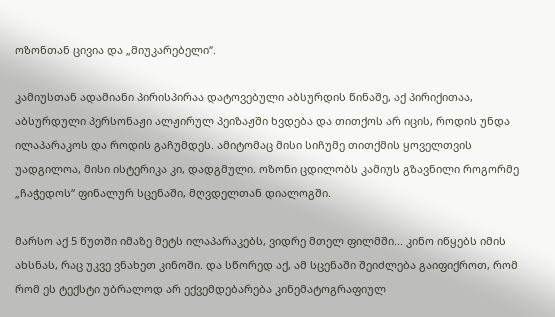ოზონთან ცივია და „მიუკარებელი“.

კამიუსთან ადამიანი პირისპირაა დატოვებული აბსურდის წინაშე, აქ პირიქითაა, აბსურდული პერსონაჟი ალჟირულ პეიზაჟში ხვდება და თითქოს არ იცის, როდის უნდა ილაპარაკოს და როდის გაჩუმდეს. ამიტომაც მისი სიჩუმე თითქმის ყოველთვის უადგილოა, მისი ისტერიკა კი, დადგმული. ოზონი ცდილობს კამიუს გზავნილი როგორმე „ჩაჭედოს“ ფინალურ სცენაში, მღვდელთან დიალოგში.

მარსო აქ 5 წუთში იმაზე მეტს ილაპარაკებს, ვიდრე მთელ ფილმში... კინო იწყებს იმის ახსნას, რაც უკვე ვნახეთ კინოში. და სწორედ აქ, ამ სცენაში შეიძლება გაიფიქროთ, რომ რომ ეს ტექსტი უბრალოდ არ ექვემდებარება კინემატოგრაფიულ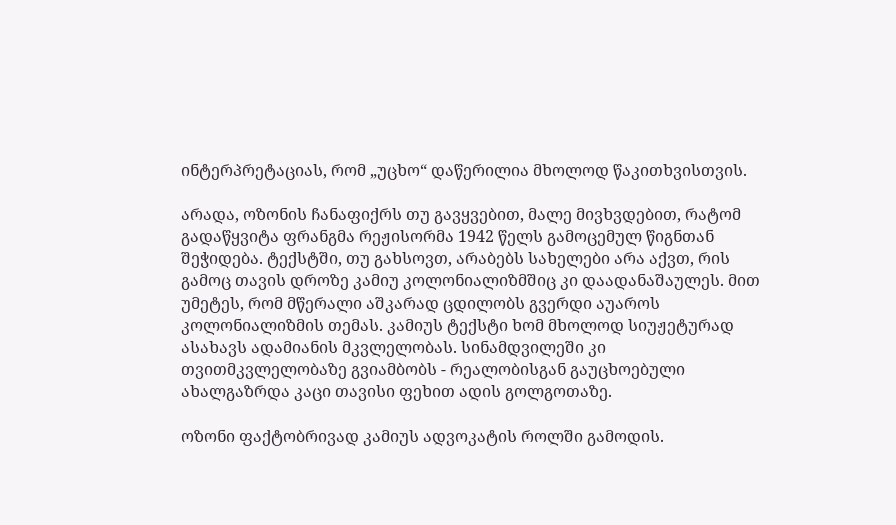ინტერპრეტაციას, რომ „უცხო“ დაწერილია მხოლოდ წაკითხვისთვის.

არადა, ოზონის ჩანაფიქრს თუ გავყვებით, მალე მივხვდებით, რატომ გადაწყვიტა ფრანგმა რეჟისორმა 1942 წელს გამოცემულ წიგნთან შეჭიდება. ტექსტში, თუ გახსოვთ, არაბებს სახელები არა აქვთ, რის გამოც თავის დროზე კამიუ კოლონიალიზმშიც კი დაადანაშაულეს. მით უმეტეს, რომ მწერალი აშკარად ცდილობს გვერდი აუაროს კოლონიალიზმის თემას. კამიუს ტექსტი ხომ მხოლოდ სიუჟეტურად ასახავს ადამიანის მკვლელობას. სინამდვილეში კი თვითმკვლელობაზე გვიამბობს - რეალობისგან გაუცხოებული ახალგაზრდა კაცი თავისი ფეხით ადის გოლგოთაზე.

ოზონი ფაქტობრივად კამიუს ადვოკატის როლში გამოდის.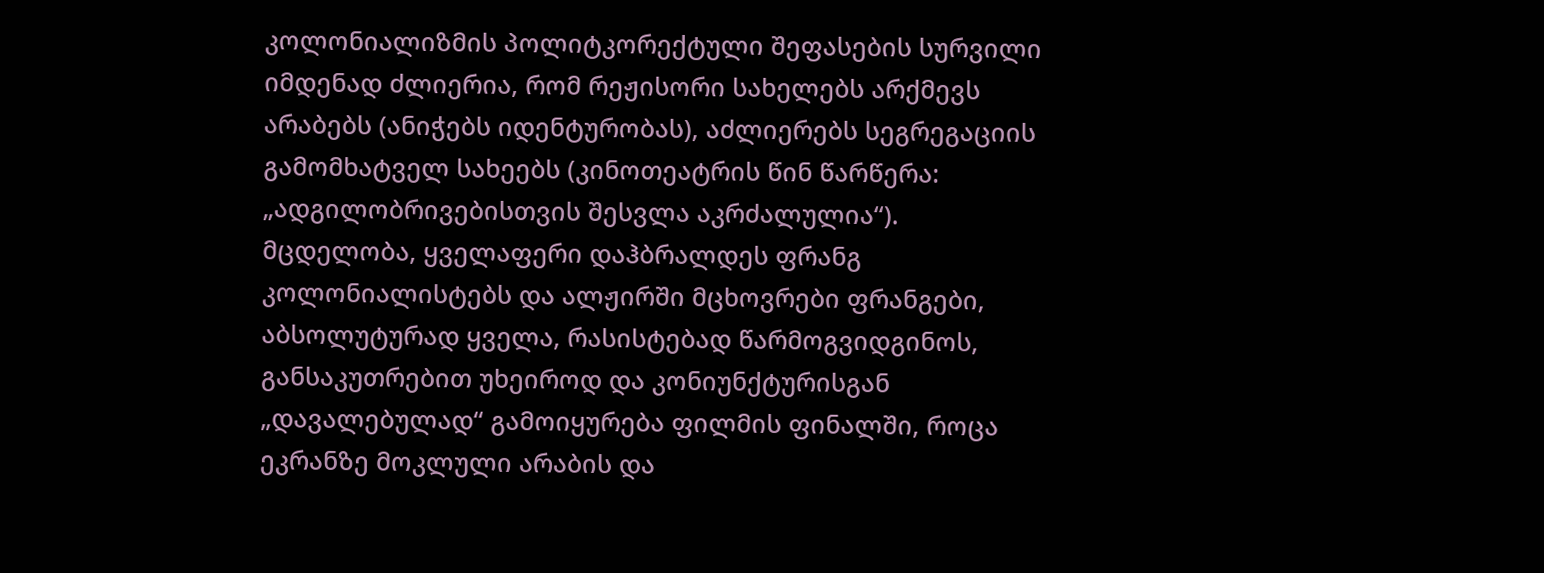კოლონიალიზმის პოლიტკორექტული შეფასების სურვილი იმდენად ძლიერია, რომ რეჟისორი სახელებს არქმევს არაბებს (ანიჭებს იდენტურობას), აძლიერებს სეგრეგაციის გამომხატველ სახეებს (კინოთეატრის წინ წარწერა: „ადგილობრივებისთვის შესვლა აკრძალულია“). მცდელობა, ყველაფერი დაჰბრალდეს ფრანგ კოლონიალისტებს და ალჟირში მცხოვრები ფრანგები, აბსოლუტურად ყველა, რასისტებად წარმოგვიდგინოს, განსაკუთრებით უხეიროდ და კონიუნქტურისგან „დავალებულად“ გამოიყურება ფილმის ფინალში, როცა ეკრანზე მოკლული არაბის და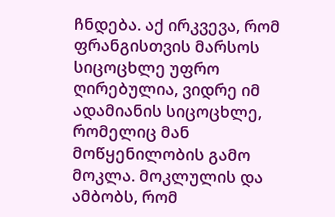ჩნდება. აქ ირკვევა, რომ ფრანგისთვის მარსოს სიცოცხლე უფრო ღირებულია, ვიდრე იმ ადამიანის სიცოცხლე, რომელიც მან მოწყენილობის გამო მოკლა. მოკლულის და ამბობს, რომ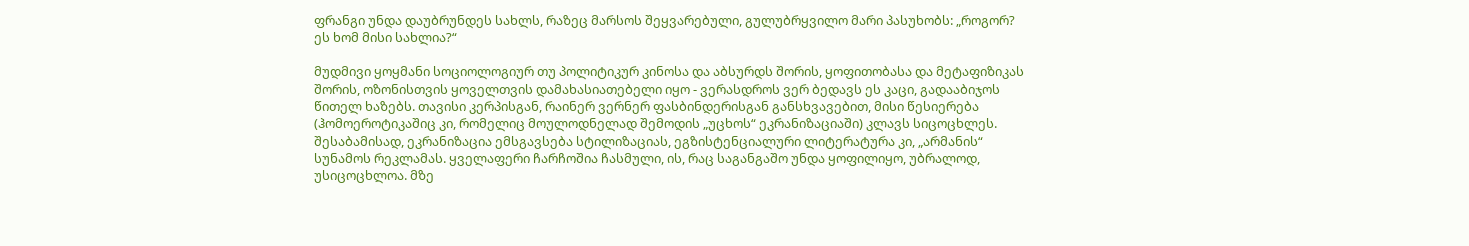ფრანგი უნდა დაუბრუნდეს სახლს, რაზეც მარსოს შეყვარებული, გულუბრყვილო მარი პასუხობს: „როგორ? ეს ხომ მისი სახლია?“

მუდმივი ყოყმანი სოციოლოგიურ თუ პოლიტიკურ კინოსა და აბსურდს შორის, ყოფითობასა და მეტაფიზიკას შორის, ოზონისთვის ყოველთვის დამახასიათებელი იყო - ვერასდროს ვერ ბედავს ეს კაცი, გადააბიჯოს წითელ ხაზებს. თავისი კერპისგან, რაინერ ვერნერ ფასბინდერისგან განსხვავებით, მისი წესიერება (ჰომოეროტიკაშიც კი, რომელიც მოულოდნელად შემოდის „უცხოს“ ეკრანიზაციაში) კლავს სიცოცხლეს. შესაბამისად, ეკრანიზაცია ემსგავსება სტილიზაციას, ეგზისტენციალური ლიტერატურა კი, „არმანის“ სუნამოს რეკლამას. ყველაფერი ჩარჩოშია ჩასმული, ის, რაც საგანგაშო უნდა ყოფილიყო, უბრალოდ, უსიცოცხლოა. მზე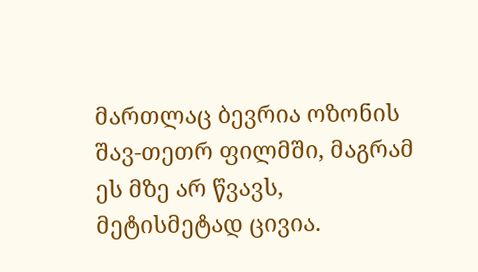მართლაც ბევრია ოზონის შავ-თეთრ ფილმში, მაგრამ ეს მზე არ წვავს, მეტისმეტად ცივია.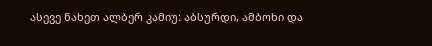ასევე ნახეთ ალბერ კამიუ: აბსურდი, ამბოხი და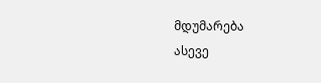მდუმარება
ასევე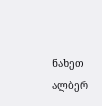ნახეთ ალბერ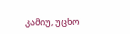კამიუ, უცხო